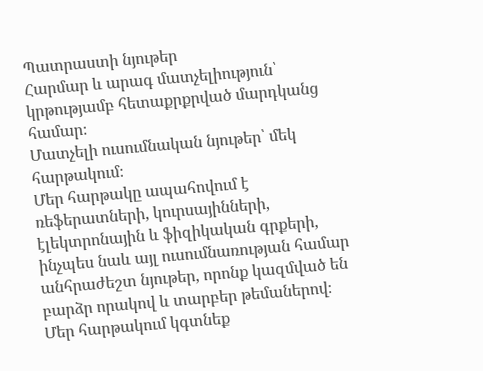Պատրաստի նյութեր
Հարմար և արագ մատչելիություն՝ կրթությամբ հետաքրքրված մարդկանց համար։
Մատչելի ուսումնական նյութեր՝ մեկ հարթակում։
Մեր հարթակը ապահովում է ռեֆերատների, կուրսայինների, էլեկտրոնային և ֆիզիկական գրքերի, ինչպես նաև այլ ուսումնառության համար անհրաժեշտ նյութեր, որոնք կազմված են բարձր որակով և տարբեր թեմաներով։
Մեր հարթակում կգտնեք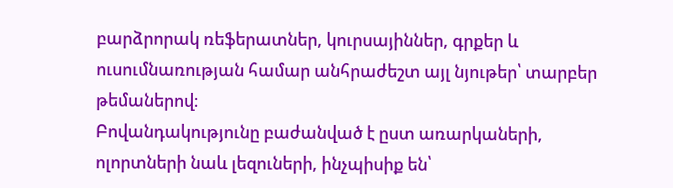բարձրորակ ռեֆերատներ, կուրսայիններ, գրքեր և ուսումնառության համար անհրաժեշտ այլ նյութեր՝ տարբեր թեմաներով։
Բովանդակությունը բաժանված է ըստ առարկաների, ոլորտների նաև լեզուների, ինչպիսիք են՝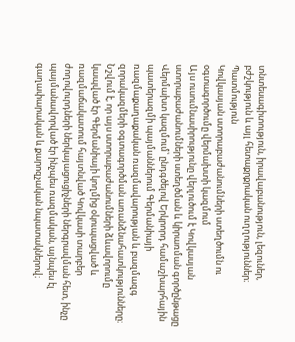տնտեսագիտություն, իրավաբանություն, լեզուներ, բժշկություն և այլ հետաքրքրական ուղղություններ։
Պատմություն
Կովկասյան ստորաբաժանումների ստեղծումն ու օգտագործումը վերմախտի կազմում
Այս ուսումնասիրությունը վերլուծում է Կովկասյան ստորաբաժանումների ստեղծման և կիրառման գործընթացը Վերմախտ կազմում՝ ընդգծելով Երկրորդ համաշխարհային պատերազմի պայմաններում Գերմանիայի ռազմաքաղաքական ռազմավարության և բազմազգ զորակազմերի օգտագործման առանձնահատկությունները։ Նշվում է, որ այս ստորաբաժանումների ձևավորումը կապված էր Գերմանիայի կողմից օկուպացված և ռազմաճակատում հայտնված Կովկասի տարբեր ժողովուրդների ներկայացուցիչների ներգրավման հետ, ինչը պայմանավորված էր ինչպես ռազմական, այնպես էլ գաղափարական և քարոզչական նպատակներով։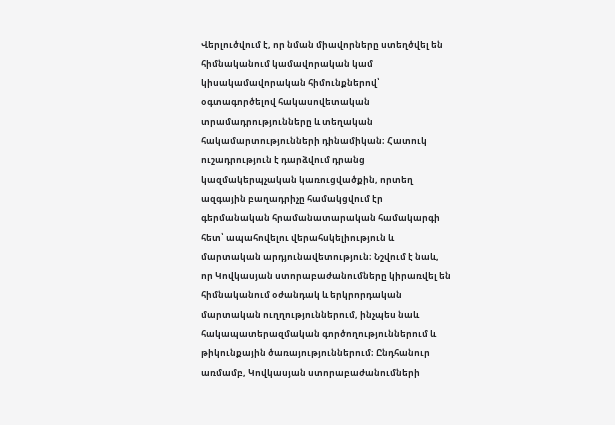Վերլուծվում է, որ նման միավորները ստեղծվել են հիմնականում կամավորական կամ կիսակամավորական հիմունքներով՝ օգտագործելով հակասովետական տրամադրությունները և տեղական հակամարտությունների դինամիկան։ Հատուկ ուշադրություն է դարձվում դրանց կազմակերպչական կառուցվածքին, որտեղ ազգային բաղադրիչը համակցվում էր գերմանական հրամանատարական համակարգի հետ՝ ապահովելու վերահսկելիություն և մարտական արդյունավետություն։ Նշվում է նաև, որ Կովկասյան ստորաբաժանումները կիրառվել են հիմնականում օժանդակ և երկրորդական մարտական ուղղություններում, ինչպես նաև հակապատերազմական գործողություններում և թիկունքային ծառայություններում։ Ընդհանուր առմամբ, Կովկասյան ստորաբաժանումների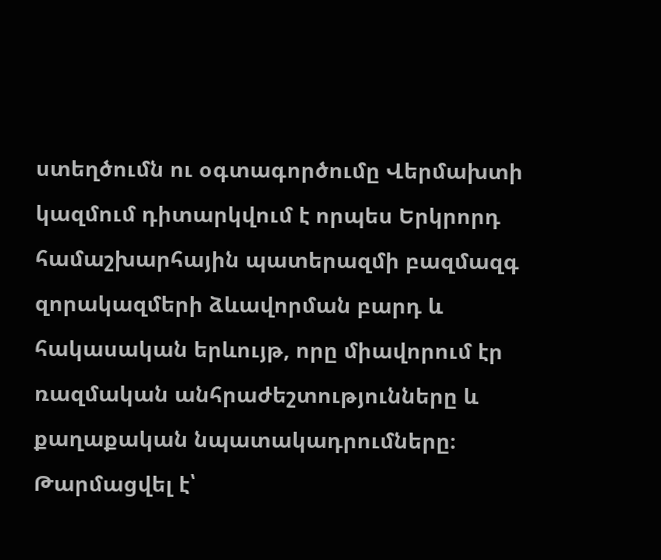ստեղծումն ու օգտագործումը Վերմախտի կազմում դիտարկվում է որպես Երկրորդ համաշխարհային պատերազմի բազմազգ զորակազմերի ձևավորման բարդ և հակասական երևույթ, որը միավորում էր ռազմական անհրաժեշտությունները և քաղաքական նպատակադրումները։
Թարմացվել է՝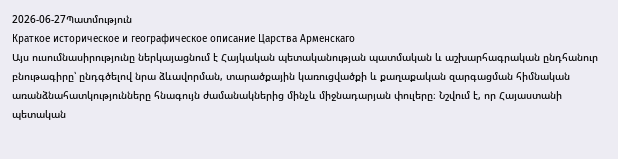2026-06-27Պատմություն
Краткое историческое и географическое описание Царства Арменскаго
Այս ուսումնասիրությունը ներկայացնում է Հայկական պետականության պատմական և աշխարհագրական ընդհանուր բնութագիրը՝ ընդգծելով նրա ձևավորման, տարածքային կառուցվածքի և քաղաքական զարգացման հիմնական առանձնահատկությունները հնագույն ժամանակներից մինչև միջնադարյան փուլերը։ Նշվում է, որ Հայաստանի պետական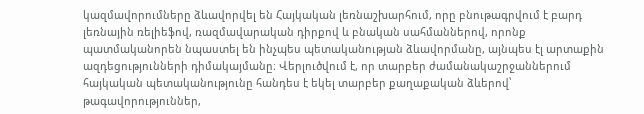կազմավորումները ձևավորվել են Հայկական լեռնաշխարհում, որը բնութագրվում է բարդ լեռնային ռելիեֆով, ռազմավարական դիրքով և բնական սահմաններով, որոնք պատմականորեն նպաստել են ինչպես պետականության ձևավորմանը, այնպես էլ արտաքին ազդեցությունների դիմակայմանը։ Վերլուծվում է, որ տարբեր ժամանակաշրջաններում հայկական պետականությունը հանդես է եկել տարբեր քաղաքական ձևերով՝ թագավորություններ,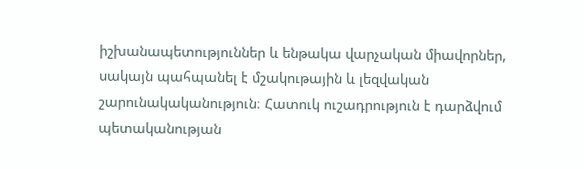իշխանապետություններ և ենթակա վարչական միավորներ, սակայն պահպանել է մշակութային և լեզվական շարունակականություն։ Հատուկ ուշադրություն է դարձվում պետականության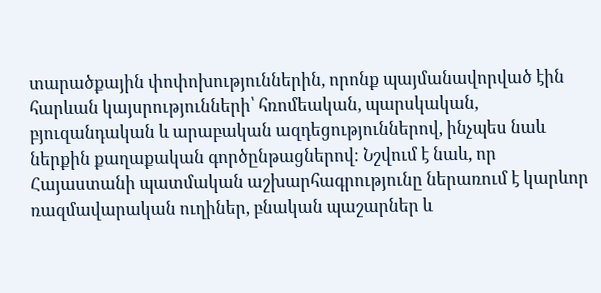տարածքային փոփոխություններին, որոնք պայմանավորված էին հարևան կայսրությունների՝ հռոմեական, պարսկական, բյուզանդական և արաբական ազդեցություններով, ինչպես նաև ներքին քաղաքական գործընթացներով։ Նշվում է նաև, որ Հայաստանի պատմական աշխարհագրությունը ներառում է կարևոր ռազմավարական ուղիներ, բնական պաշարներ և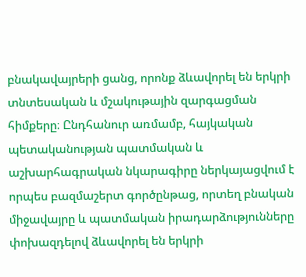բնակավայրերի ցանց, որոնք ձևավորել են երկրի տնտեսական և մշակութային զարգացման հիմքերը։ Ընդհանուր առմամբ, հայկական պետականության պատմական և աշխարհագրական նկարագիրը ներկայացվում է որպես բազմաշերտ գործընթաց, որտեղ բնական միջավայրը և պատմական իրադարձությունները փոխազդելով ձևավորել են երկրի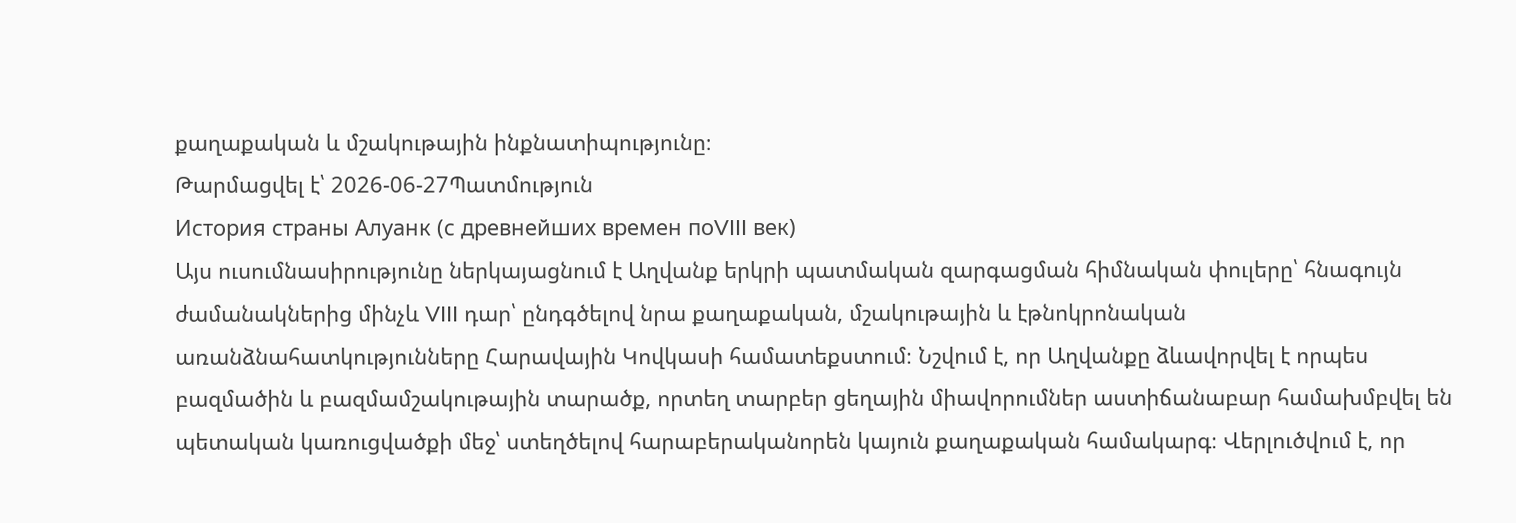քաղաքական և մշակութային ինքնատիպությունը։
Թարմացվել է՝ 2026-06-27Պատմություն
История страны Алуанк (с древнейших времен поVIII век)
Այս ուսումնասիրությունը ներկայացնում է Աղվանք երկրի պատմական զարգացման հիմնական փուլերը՝ հնագույն ժամանակներից մինչև VIII դար՝ ընդգծելով նրա քաղաքական, մշակութային և էթնոկրոնական առանձնահատկությունները Հարավային Կովկասի համատեքստում։ Նշվում է, որ Աղվանքը ձևավորվել է որպես բազմածին և բազմամշակութային տարածք, որտեղ տարբեր ցեղային միավորումներ աստիճանաբար համախմբվել են պետական կառուցվածքի մեջ՝ ստեղծելով հարաբերականորեն կայուն քաղաքական համակարգ։ Վերլուծվում է, որ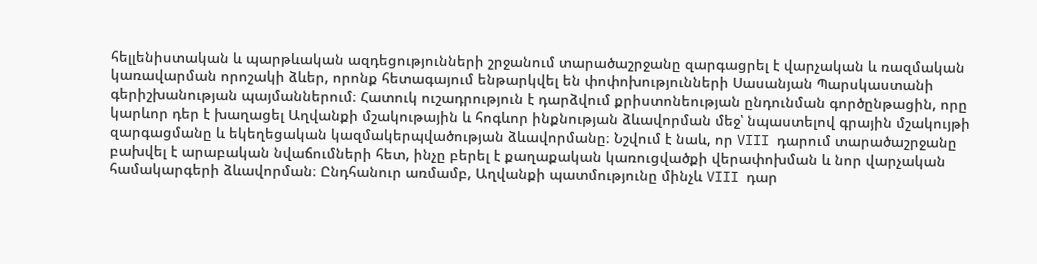հելլենիստական և պարթևական ազդեցությունների շրջանում տարածաշրջանը զարգացրել է վարչական և ռազմական կառավարման որոշակի ձևեր, որոնք հետագայում ենթարկվել են փոփոխությունների Սասանյան Պարսկաստանի գերիշխանության պայմաններում։ Հատուկ ուշադրություն է դարձվում քրիստոնեության ընդունման գործընթացին, որը կարևոր դեր է խաղացել Աղվանքի մշակութային և հոգևոր ինքնության ձևավորման մեջ՝ նպաստելով գրային մշակույթի զարգացմանը և եկեղեցական կազմակերպվածության ձևավորմանը։ Նշվում է նաև, որ VIII դարում տարածաշրջանը բախվել է արաբական նվաճումների հետ, ինչը բերել է քաղաքական կառուցվածքի վերափոխման և նոր վարչական համակարգերի ձևավորման։ Ընդհանուր առմամբ, Աղվանքի պատմությունը մինչև VIII դար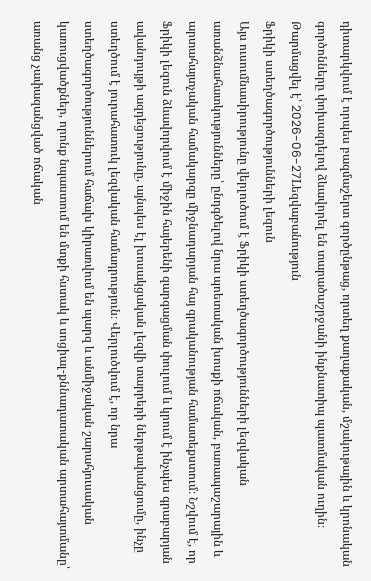դիտարկվում է որպես բազմաշերտ գործընթաց, որտեղ քաղաքական, մշակութային և կրոնական գործոնները փոխազդելով ձևավորել են տարածաշրջանի ինքնատիպ պատմական ուղին։
Թարմացվել է՝ 2026-06-27Lեզվաբանություն
Ֆրիկի ստեղծագործությունների լեզուն
Այս ուսումնասիրությունը վերլուծում է Ֆրիկի ստեղծագործությունների լեզվական առանձնահատկությունները՝ ընդգծելով նրա պոետական խոսքի ոճական, բառապաշարային և արտահայտչական համակարգը միջնադարյան հայ գրականության համատեքստում։ Նշվում է, որ Ֆրիկի լեզուն ձևավորվում է միջին հայերենի զարգացման փուլում և կրում է ինչպես գրաբարյան ավանդույթի ազդեցությունը, այնպես էլ խոսակցական լեզվի տարրերի ներթափանցումը, ինչը ստեղծում է յուրահատուկ լեզվական համադրություն։ Վերլուծվում է, որ նրա ստեղծագործություններում հաճախ կիրառվում են պարզ և անմիջական շարահյուսական կառուցվածքներ, որոնք նպաստում են մտքի հստակ և սոցիալ-քննադատական արտահայտմանը՝ առանց չափազանցված ոճական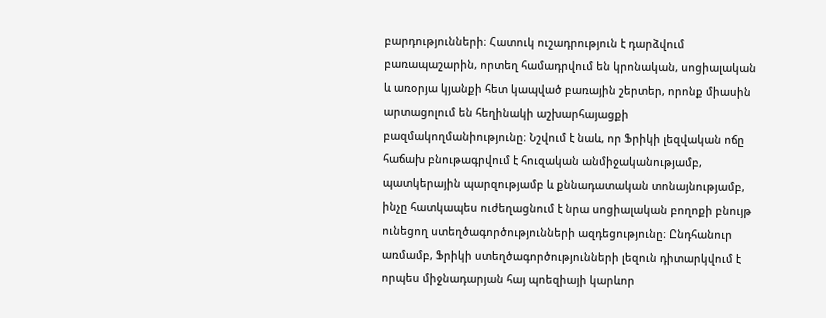բարդությունների։ Հատուկ ուշադրություն է դարձվում բառապաշարին, որտեղ համադրվում են կրոնական, սոցիալական և առօրյա կյանքի հետ կապված բառային շերտեր, որոնք միասին արտացոլում են հեղինակի աշխարհայացքի բազմակողմանիությունը։ Նշվում է նաև, որ Ֆրիկի լեզվական ոճը հաճախ բնութագրվում է հուզական անմիջականությամբ, պատկերային պարզությամբ և քննադատական տոնայնությամբ, ինչը հատկապես ուժեղացնում է նրա սոցիալական բողոքի բնույթ ունեցող ստեղծագործությունների ազդեցությունը։ Ընդհանուր առմամբ, Ֆրիկի ստեղծագործությունների լեզուն դիտարկվում է որպես միջնադարյան հայ պոեզիայի կարևոր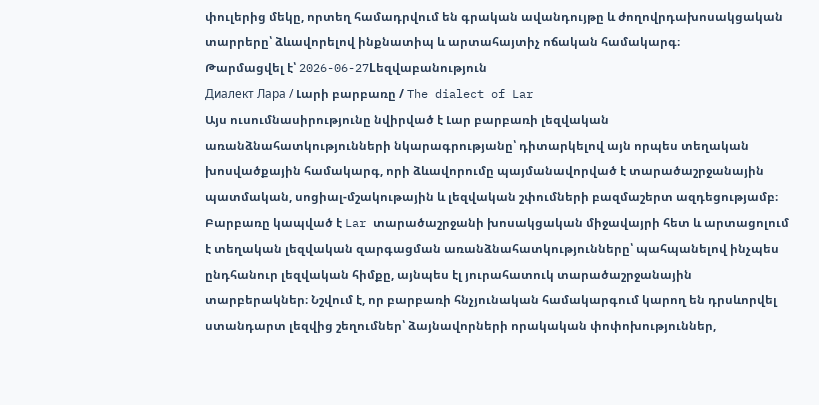փուլերից մեկը, որտեղ համադրվում են գրական ավանդույթը և ժողովրդախոսակցական տարրերը՝ ձևավորելով ինքնատիպ և արտահայտիչ ոճական համակարգ։
Թարմացվել է՝ 2026-06-27Lեզվաբանություն
Диалект Лара / Լարի բարբառը / The dialect of Lar
Այս ուսումնասիրությունը նվիրված է Լար բարբառի լեզվական առանձնահատկությունների նկարագրությանը՝ դիտարկելով այն որպես տեղական խոսվածքային համակարգ, որի ձևավորումը պայմանավորված է տարածաշրջանային պատմական, սոցիալ-մշակութային և լեզվական շփումների բազմաշերտ ազդեցությամբ։ Բարբառը կապված է Lar տարածաշրջանի խոսակցական միջավայրի հետ և արտացոլում է տեղական լեզվական զարգացման առանձնահատկությունները՝ պահպանելով ինչպես ընդհանուր լեզվական հիմքը, այնպես էլ յուրահատուկ տարածաշրջանային տարբերակներ։ Նշվում է, որ բարբառի հնչյունական համակարգում կարող են դրսևորվել ստանդարտ լեզվից շեղումներ՝ ձայնավորների որակական փոփոխություններ,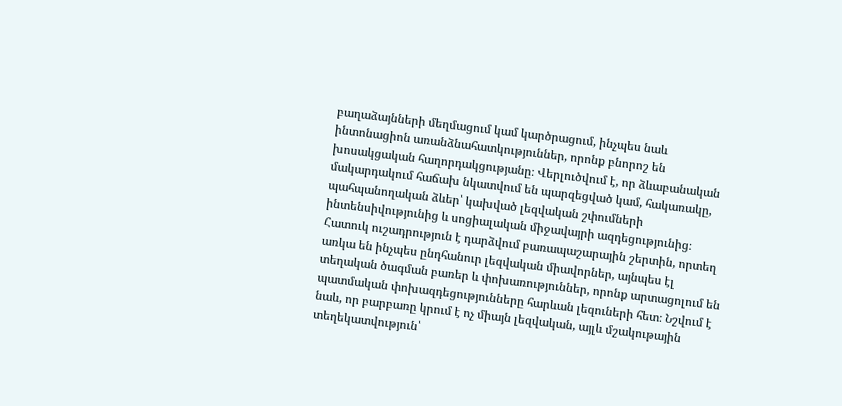բաղաձայնների մեղմացում կամ կարծրացում, ինչպես նաև ինտոնացիոն առանձնահատկություններ, որոնք բնորոշ են խոսակցական հաղորդակցությանը։ Վերլուծվում է, որ ձևաբանական մակարդակում հաճախ նկատվում են պարզեցված կամ, հակառակը, պահպանողական ձևեր՝ կախված լեզվական շփումների ինտենսիվությունից և սոցիալական միջավայրի ազդեցությունից։ Հատուկ ուշադրություն է դարձվում բառապաշարային շերտին, որտեղ առկա են ինչպես ընդհանուր լեզվական միավորներ, այնպես էլ տեղական ծագման բառեր և փոխառություններ, որոնք արտացոլում են պատմական փոխազդեցությունները հարևան լեզուների հետ։ Նշվում է նաև, որ բարբառը կրում է ոչ միայն լեզվական, այլև մշակութային տեղեկատվություն՝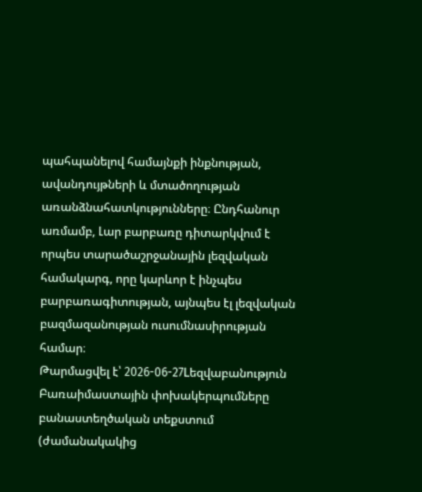պահպանելով համայնքի ինքնության, ավանդույթների և մտածողության առանձնահատկությունները։ Ընդհանուր առմամբ, Լար բարբառը դիտարկվում է որպես տարածաշրջանային լեզվական համակարգ, որը կարևոր է ինչպես բարբառագիտության, այնպես էլ լեզվական բազմազանության ուսումնասիրության համար։
Թարմացվել է՝ 2026-06-27Lեզվաբանություն
Բառաիմաստային փոխակերպումները բանաստեղծական տեքստում (ժամանակակից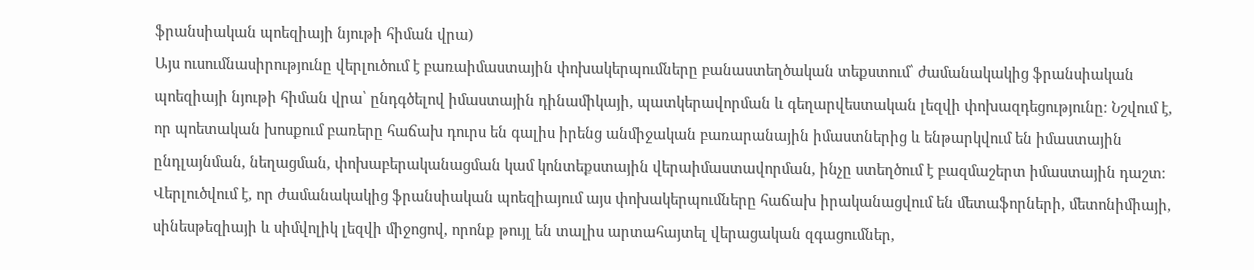ֆրանսիական պոեզիայի նյութի հիման վրա)
Այս ուսումնասիրությունը վերլուծում է բառաիմաստային փոխակերպումները բանաստեղծական տեքստում՝ ժամանակակից ֆրանսիական պոեզիայի նյութի հիման վրա՝ ընդգծելով իմաստային դինամիկայի, պատկերավորման և գեղարվեստական լեզվի փոխազդեցությունը։ Նշվում է, որ պոետական խոսքում բառերը հաճախ դուրս են գալիս իրենց անմիջական բառարանային իմաստներից և ենթարկվում են իմաստային ընդլայնման, նեղացման, փոխաբերականացման կամ կոնտեքստային վերաիմաստավորման, ինչը ստեղծում է բազմաշերտ իմաստային դաշտ։ Վերլուծվում է, որ ժամանակակից ֆրանսիական պոեզիայում այս փոխակերպումները հաճախ իրականացվում են մետաֆորների, մետոնիմիայի, սինեսթեզիայի և սիմվոլիկ լեզվի միջոցով, որոնք թույլ են տալիս արտահայտել վերացական զգացումներ,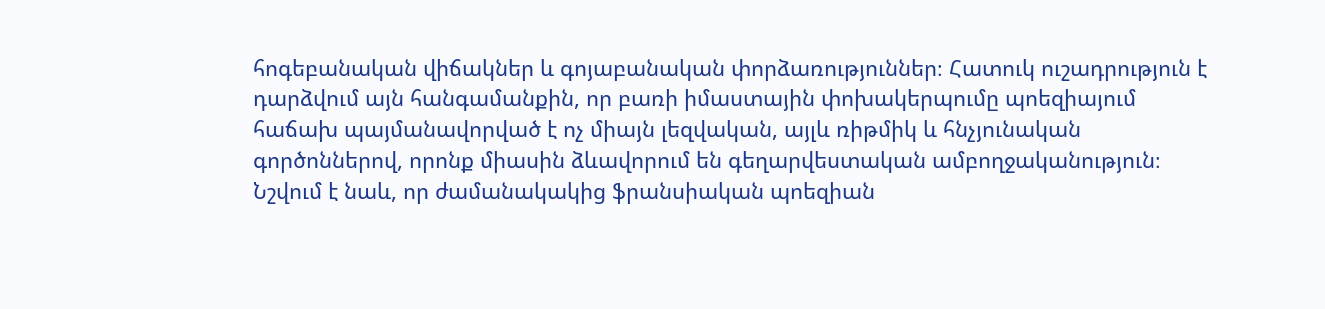հոգեբանական վիճակներ և գոյաբանական փորձառություններ։ Հատուկ ուշադրություն է դարձվում այն հանգամանքին, որ բառի իմաստային փոխակերպումը պոեզիայում հաճախ պայմանավորված է ոչ միայն լեզվական, այլև ռիթմիկ և հնչյունական գործոններով, որոնք միասին ձևավորում են գեղարվեստական ամբողջականություն։ Նշվում է նաև, որ ժամանակակից ֆրանսիական պոեզիան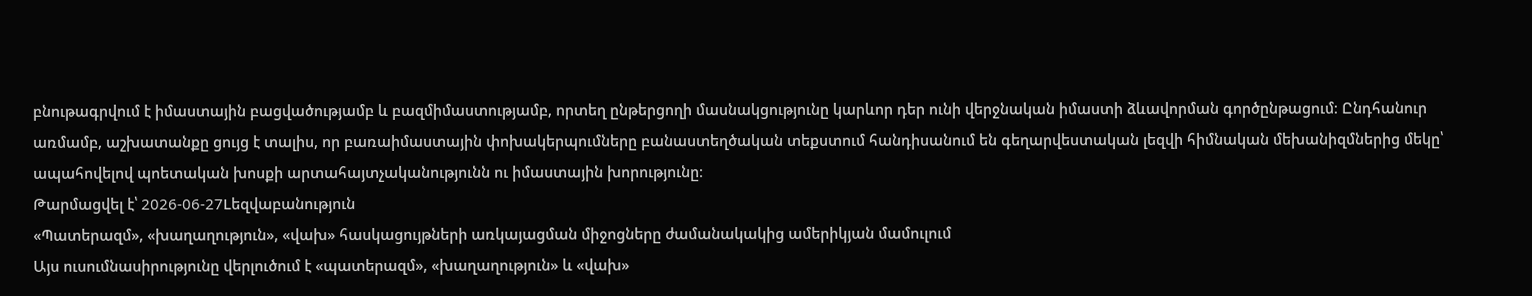բնութագրվում է իմաստային բացվածությամբ և բազմիմաստությամբ, որտեղ ընթերցողի մասնակցությունը կարևոր դեր ունի վերջնական իմաստի ձևավորման գործընթացում։ Ընդհանուր առմամբ, աշխատանքը ցույց է տալիս, որ բառաիմաստային փոխակերպումները բանաստեղծական տեքստում հանդիսանում են գեղարվեստական լեզվի հիմնական մեխանիզմներից մեկը՝ ապահովելով պոետական խոսքի արտահայտչականությունն ու իմաստային խորությունը։
Թարմացվել է՝ 2026-06-27Lեզվաբանություն
«Պատերազմ», «խաղաղություն», «վախ» հասկացույթների առկայացման միջոցները ժամանակակից ամերիկյան մամուլում
Այս ուսումնասիրությունը վերլուծում է «պատերազմ», «խաղաղություն» և «վախ»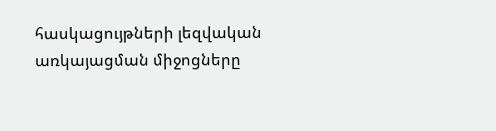հասկացույթների լեզվական առկայացման միջոցները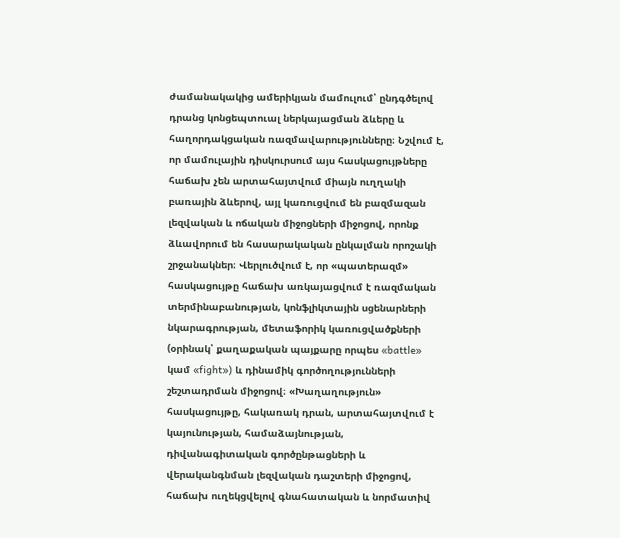ժամանակակից ամերիկյան մամուլում՝ ընդգծելով դրանց կոնցեպտուալ ներկայացման ձևերը և հաղորդակցական ռազմավարությունները։ Նշվում է, որ մամուլային դիսկուրսում այս հասկացույթները հաճախ չեն արտահայտվում միայն ուղղակի բառային ձևերով, այլ կառուցվում են բազմազան լեզվական և ոճական միջոցների միջոցով, որոնք ձևավորում են հասարակական ընկալման որոշակի շրջանակներ։ Վերլուծվում է, որ «պատերազմ» հասկացույթը հաճախ առկայացվում է ռազմական տերմինաբանության, կոնֆլիկտային սցենարների նկարագրության, մետաֆորիկ կառուցվածքների (օրինակ՝ քաղաքական պայքարը որպես «battle» կամ «fight») և դինամիկ գործողությունների շեշտադրման միջոցով։ «Խաղաղություն» հասկացույթը, հակառակ դրան, արտահայտվում է կայունության, համաձայնության, դիվանագիտական գործընթացների և վերականգնման լեզվական դաշտերի միջոցով, հաճախ ուղեկցվելով գնահատական և նորմատիվ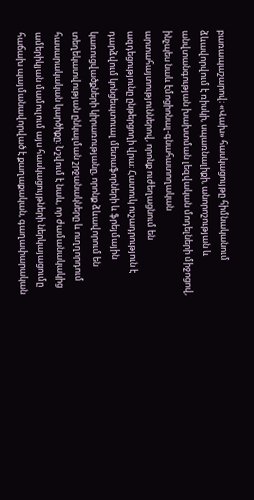բառապաշարով։ «Վախ» հասկացույթը հիմնականում ձևավորվում է ռիսկի, սպառնալիքի, անորոշության և անվտանգության խախտման լեզվական մոդելների միջոցով, ինչպես նաև էմոցիոնալ-գնահատողական արտահայտություններով, որոնք ուժեղացնում են ազդեցությունը ընթերցողի վրա։ Հատուկ ուշադրություն է դարձվում կոնցեպտուալ մետաֆորների և ֆրեյմային կառուցվածքների կիրառությանը, որոնք ձևավորում են տեղեկատվության ընկալման շրջանակները և ուղղորդում հասարակական կարծիքը։ Նշվում է նաև, որ ժամանակակից ամերիկյան մամուլում այս հասկացույթների ներկայացումը հաճախ պայմանավորված է քաղաքական, գաղափարական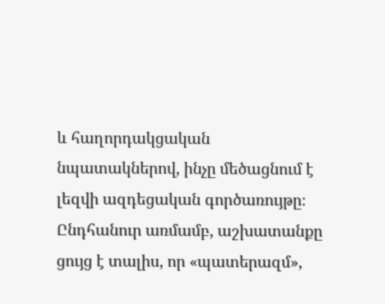և հաղորդակցական նպատակներով, ինչը մեծացնում է լեզվի ազդեցական գործառույթը։ Ընդհանուր առմամբ, աշխատանքը ցույց է տալիս, որ «պատերազմ»,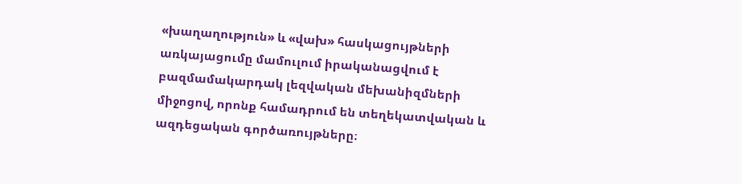«խաղաղություն» և «վախ» հասկացույթների առկայացումը մամուլում իրականացվում է բազմամակարդակ լեզվական մեխանիզմների միջոցով, որոնք համադրում են տեղեկատվական և ազդեցական գործառույթները։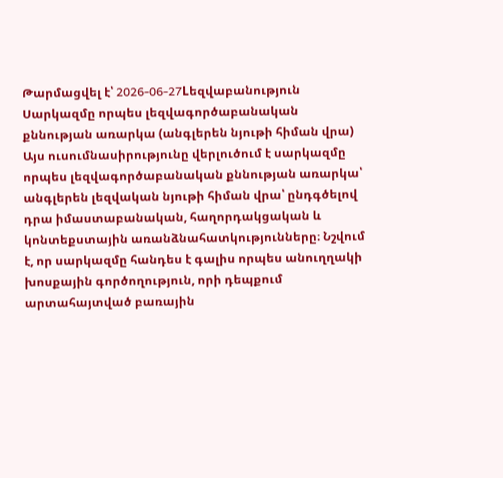Թարմացվել է՝ 2026-06-27Lեզվաբանություն
Սարկազմը որպես լեզվագործաբանական քննության առարկա (անգլերեն նյութի հիման վրա)
Այս ուսումնասիրությունը վերլուծում է սարկազմը որպես լեզվագործաբանական քննության առարկա՝ անգլերեն լեզվական նյութի հիման վրա՝ ընդգծելով դրա իմաստաբանական, հաղորդակցական և կոնտեքստային առանձնահատկությունները։ Նշվում է, որ սարկազմը հանդես է գալիս որպես անուղղակի խոսքային գործողություն, որի դեպքում արտահայտված բառային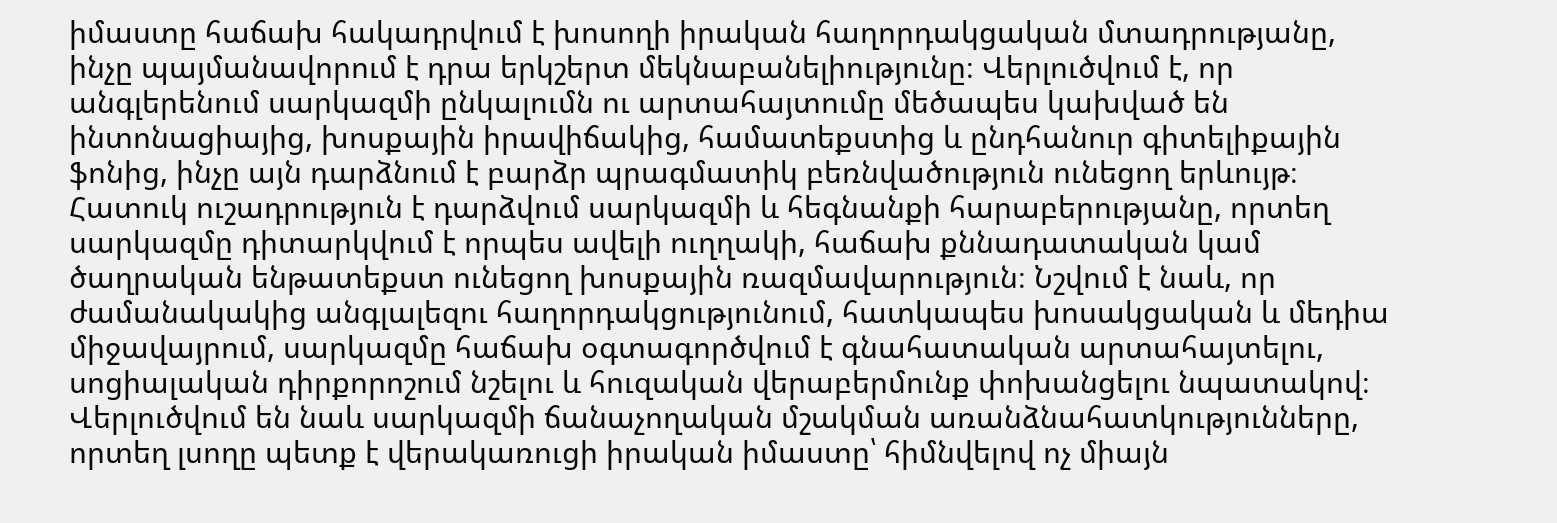իմաստը հաճախ հակադրվում է խոսողի իրական հաղորդակցական մտադրությանը, ինչը պայմանավորում է դրա երկշերտ մեկնաբանելիությունը։ Վերլուծվում է, որ անգլերենում սարկազմի ընկալումն ու արտահայտումը մեծապես կախված են ինտոնացիայից, խոսքային իրավիճակից, համատեքստից և ընդհանուր գիտելիքային ֆոնից, ինչը այն դարձնում է բարձր պրագմատիկ բեռնվածություն ունեցող երևույթ։ Հատուկ ուշադրություն է դարձվում սարկազմի և հեգնանքի հարաբերությանը, որտեղ սարկազմը դիտարկվում է որպես ավելի ուղղակի, հաճախ քննադատական կամ ծաղրական ենթատեքստ ունեցող խոսքային ռազմավարություն։ Նշվում է նաև, որ ժամանակակից անգլալեզու հաղորդակցությունում, հատկապես խոսակցական և մեդիա միջավայրում, սարկազմը հաճախ օգտագործվում է գնահատական արտահայտելու, սոցիալական դիրքորոշում նշելու և հուզական վերաբերմունք փոխանցելու նպատակով։ Վերլուծվում են նաև սարկազմի ճանաչողական մշակման առանձնահատկությունները, որտեղ լսողը պետք է վերակառուցի իրական իմաստը՝ հիմնվելով ոչ միայն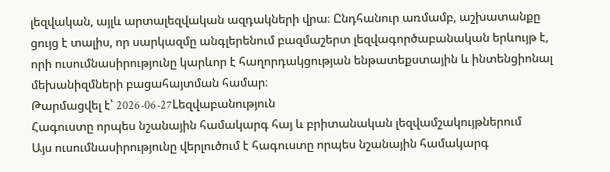լեզվական, այլև արտալեզվական ազդակների վրա։ Ընդհանուր առմամբ, աշխատանքը ցույց է տալիս, որ սարկազմը անգլերենում բազմաշերտ լեզվագործաբանական երևույթ է, որի ուսումնասիրությունը կարևոր է հաղորդակցության ենթատեքստային և ինտենցիոնալ մեխանիզմների բացահայտման համար։
Թարմացվել է՝ 2026-06-27Lեզվաբանություն
Հագուստը որպես նշանային համակարգ հայ և բրիտանական լեզվամշակույթներում
Այս ուսումնասիրությունը վերլուծում է հագուստը որպես նշանային համակարգ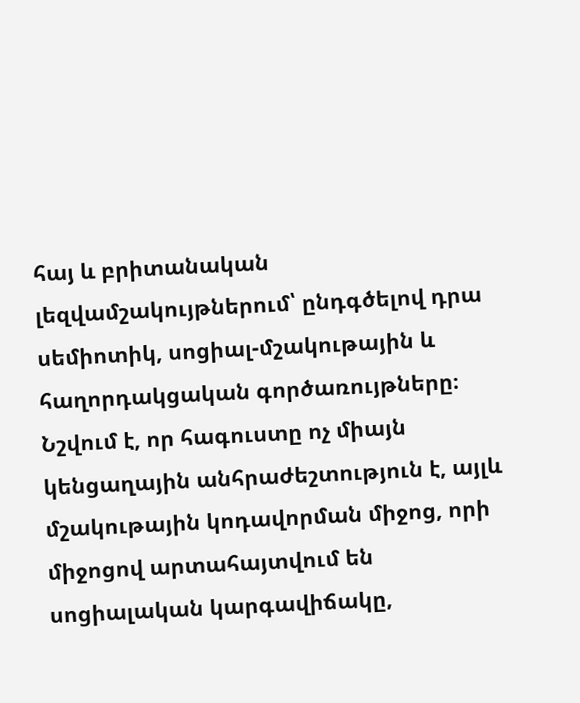հայ և բրիտանական լեզվամշակույթներում՝ ընդգծելով դրա սեմիոտիկ, սոցիալ-մշակութային և հաղորդակցական գործառույթները։ Նշվում է, որ հագուստը ոչ միայն կենցաղային անհրաժեշտություն է, այլև մշակութային կոդավորման միջոց, որի միջոցով արտահայտվում են սոցիալական կարգավիճակը,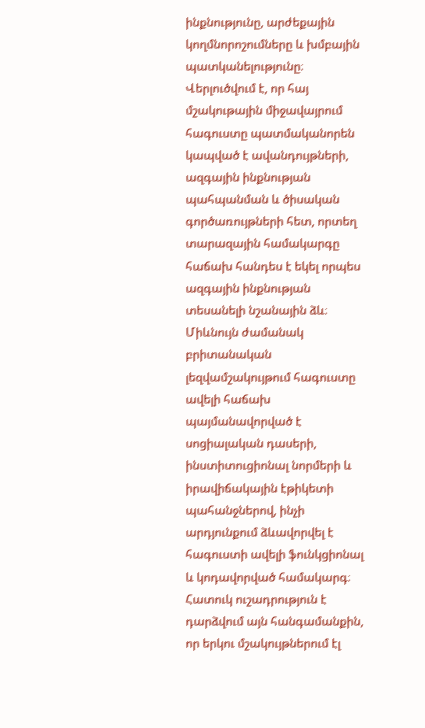ինքնությունը, արժեքային կողմնորոշումները և խմբային պատկանելությունը։ Վերլուծվում է, որ հայ մշակութային միջավայրում հագուստը պատմականորեն կապված է ավանդույթների, ազգային ինքնության պահպանման և ծիսական գործառույթների հետ, որտեղ տարազային համակարգը հաճախ հանդես է եկել որպես ազգային ինքնության տեսանելի նշանային ձև։ Միևնույն ժամանակ բրիտանական լեզվամշակույթում հագուստը ավելի հաճախ պայմանավորված է սոցիալական դասերի, ինստիտուցիոնալ նորմերի և իրավիճակային էթիկետի պահանջներով, ինչի արդյունքում ձևավորվել է հագուստի ավելի ֆունկցիոնալ և կոդավորված համակարգ։ Հատուկ ուշադրություն է դարձվում այն հանգամանքին, որ երկու մշակույթներում էլ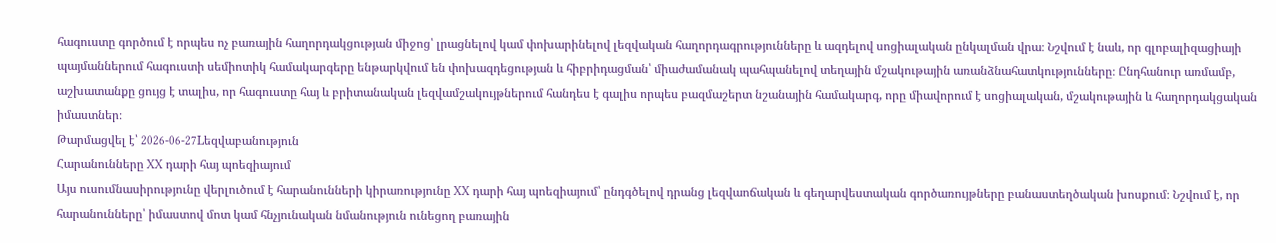հագուստը գործում է որպես ոչ բառային հաղորդակցության միջոց՝ լրացնելով կամ փոխարինելով լեզվական հաղորդագրությունները և ազդելով սոցիալական ընկալման վրա։ Նշվում է նաև, որ գլոբալիզացիայի պայմաններում հագուստի սեմիոտիկ համակարգերը ենթարկվում են փոխազդեցության և հիբրիդացման՝ միաժամանակ պահպանելով տեղային մշակութային առանձնահատկությունները։ Ընդհանուր առմամբ, աշխատանքը ցույց է տալիս, որ հագուստը հայ և բրիտանական լեզվամշակույթներում հանդես է գալիս որպես բազմաշերտ նշանային համակարգ, որը միավորում է սոցիալական, մշակութային և հաղորդակցական իմաստներ։
Թարմացվել է՝ 2026-06-27Lեզվաբանություն
Հարանունները XX դարի հայ պոեզիայում
Այս ուսումնասիրությունը վերլուծում է հարանունների կիրառությունը XX դարի հայ պոեզիայում՝ ընդգծելով դրանց լեզվաոճական և գեղարվեստական գործառույթները բանաստեղծական խոսքում։ Նշվում է, որ հարանունները՝ իմաստով մոտ կամ հնչյունական նմանություն ունեցող բառային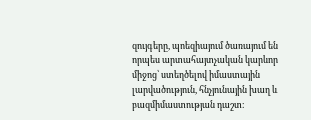զույգերը, պոեզիայում ծառայում են որպես արտահայտչական կարևոր միջոց՝ ստեղծելով իմաստային լարվածություն, հնչյունային խաղ և բազմիմաստության դաշտ։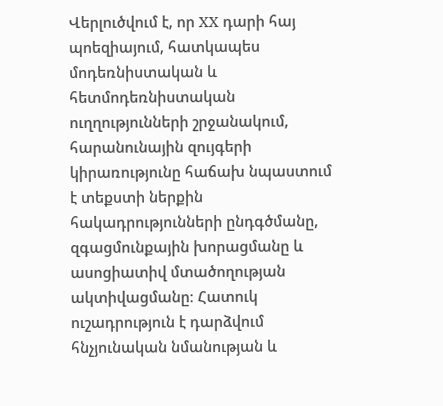Վերլուծվում է, որ XX դարի հայ պոեզիայում, հատկապես մոդեռնիստական և հետմոդեռնիստական ուղղությունների շրջանակում, հարանունային զույգերի կիրառությունը հաճախ նպաստում է տեքստի ներքին հակադրությունների ընդգծմանը, զգացմունքային խորացմանը և ասոցիատիվ մտածողության ակտիվացմանը։ Հատուկ ուշադրություն է դարձվում հնչյունական նմանության և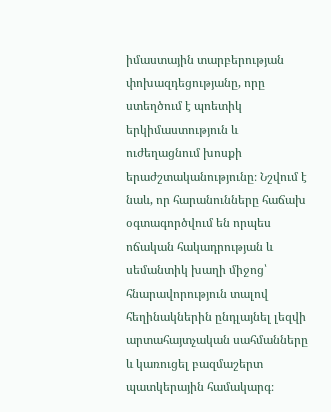իմաստային տարբերության փոխազդեցությանը, որը ստեղծում է պոետիկ երկիմաստություն և ուժեղացնում խոսքի երաժշտականությունը։ Նշվում է նաև, որ հարանունները հաճախ օգտագործվում են որպես ոճական հակադրության և սեմանտիկ խաղի միջոց՝ հնարավորություն տալով հեղինակներին ընդլայնել լեզվի արտահայտչական սահմանները և կառուցել բազմաշերտ պատկերային համակարգ։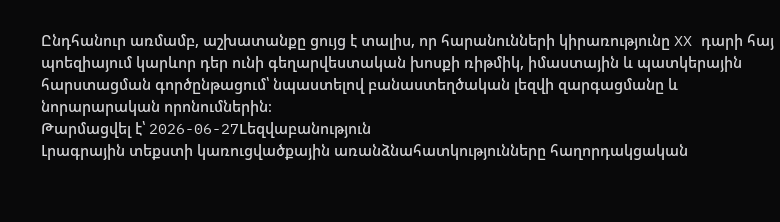Ընդհանուր առմամբ, աշխատանքը ցույց է տալիս, որ հարանունների կիրառությունը XX դարի հայ պոեզիայում կարևոր դեր ունի գեղարվեստական խոսքի ռիթմիկ, իմաստային և պատկերային հարստացման գործընթացում՝ նպաստելով բանաստեղծական լեզվի զարգացմանը և նորարարական որոնումներին։
Թարմացվել է՝ 2026-06-27Lեզվաբանություն
Լրագրային տեքստի կառուցվածքային առանձնահատկությունները հաղորդակցական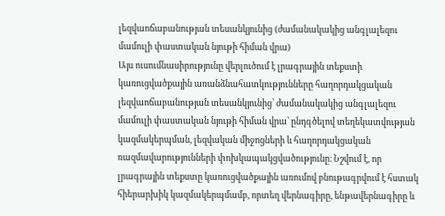լեզվաոճաբանության տեսանկյունից (ժամանակակից անգլալեզու մամուլի փաստական նյութի հիման վրա)
Այս ուսումնասիրությունը վերլուծում է լրագրային տեքստի կառուցվածքային առանձնահատկությունները հաղորդակցական լեզվաոճաբանության տեսանկյունից՝ ժամանակակից անգլալեզու մամուլի փաստական նյութի հիման վրա՝ ընդգծելով տեղեկատվության կազմակերպման, լեզվական միջոցների և հաղորդակցական ռազմավարությունների փոխկապակցվածությունը։ Նշվում է, որ լրագրային տեքստը կառուցվածքային առումով բնութագրվում է հստակ հիերարխիկ կազմակերպմամբ, որտեղ վերնագիրը, ենթավերնագիրը և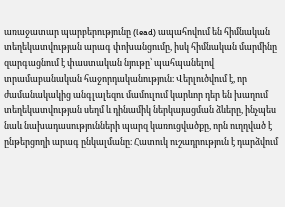առաջատար պարբերությունը (lead) ապահովում են հիմնական տեղեկատվության արագ փոխանցումը, իսկ հիմնական մարմինը զարգացնում է փաստական նյութը՝ պահպանելով տրամաբանական հաջորդականություն։ Վերլուծվում է, որ ժամանակակից անգլալեզու մամուլում կարևոր դեր են խաղում տեղեկատվության սեղմ և դինամիկ ներկայացման ձևերը, ինչպես նաև նախադասությունների պարզ կառուցվածքը, որն ուղղված է ընթերցողի արագ ընկալմանը։ Հատուկ ուշադրություն է դարձվում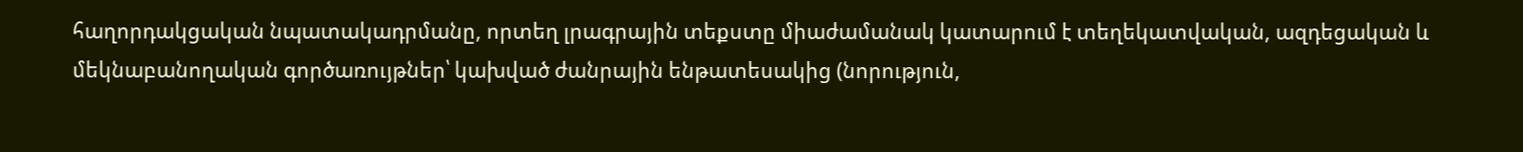հաղորդակցական նպատակադրմանը, որտեղ լրագրային տեքստը միաժամանակ կատարում է տեղեկատվական, ազդեցական և մեկնաբանողական գործառույթներ՝ կախված ժանրային ենթատեսակից (նորություն,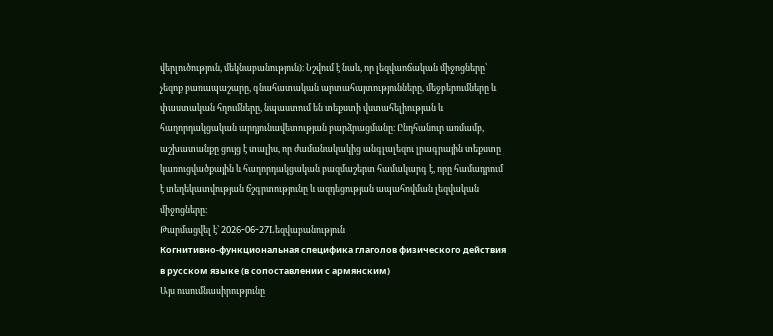վերլուծություն, մեկնաբանություն)։ Նշվում է նաև, որ լեզվաոճական միջոցները՝ չեզոք բառապաշարը, գնահատական արտահայտությունները, մեջբերումները և փաստական հղումները, նպաստում են տեքստի վստահելիության և հաղորդակցական արդյունավետության բարձրացմանը։ Ընդհանուր առմամբ, աշխատանքը ցույց է տալիս, որ ժամանակակից անգլալեզու լրագրային տեքստը կառուցվածքային և հաղորդակցական բազմաշերտ համակարգ է, որը համադրում է տեղեկատվության ճշգրտությունը և ազդեցության ապահովման լեզվական միջոցները։
Թարմացվել է՝ 2026-06-27Lեզվաբանություն
Когнитивно-функциональная специфика глаголов физического действия в русском языке (в сопоставлении с армянским)
Այս ուսումնասիրությունը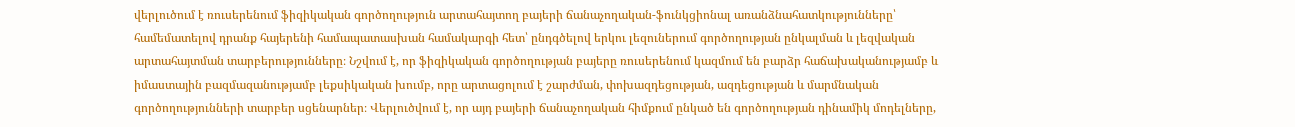վերլուծում է ռուսերենում ֆիզիկական գործողություն արտահայտող բայերի ճանաչողական-ֆունկցիոնալ առանձնահատկությունները՝ համեմատելով դրանք հայերենի համապատասխան համակարգի հետ՝ ընդգծելով երկու լեզուներում գործողության ընկալման և լեզվական արտահայտման տարբերությունները։ Նշվում է, որ ֆիզիկական գործողության բայերը ռուսերենում կազմում են բարձր հաճախականությամբ և իմաստային բազմազանությամբ լեքսիկական խումբ, որը արտացոլում է շարժման, փոխազդեցության, ազդեցության և մարմնական գործողությունների տարբեր սցենարներ։ Վերլուծվում է, որ այդ բայերի ճանաչողական հիմքում ընկած են գործողության դինամիկ մոդելները,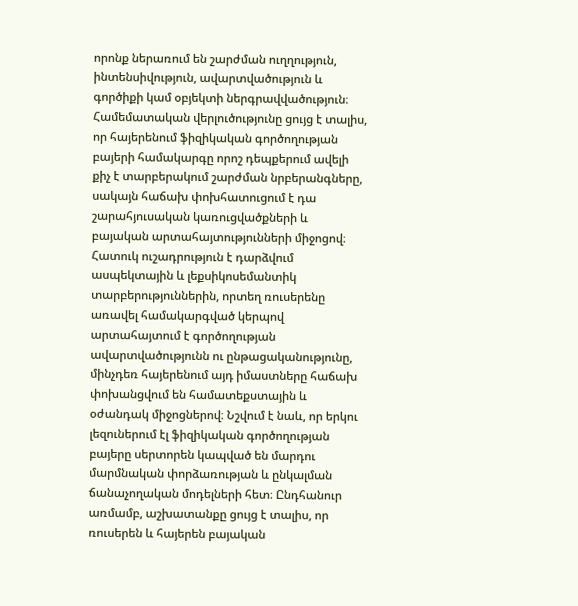որոնք ներառում են շարժման ուղղություն, ինտենսիվություն, ավարտվածություն և գործիքի կամ օբյեկտի ներգրավվածություն։ Համեմատական վերլուծությունը ցույց է տալիս, որ հայերենում ֆիզիկական գործողության բայերի համակարգը որոշ դեպքերում ավելի քիչ է տարբերակում շարժման նրբերանգները, սակայն հաճախ փոխհատուցում է դա շարահյուսական կառուցվածքների և բայական արտահայտությունների միջոցով։ Հատուկ ուշադրություն է դարձվում ասպեկտային և լեքսիկոսեմանտիկ տարբերություններին, որտեղ ռուսերենը առավել համակարգված կերպով արտահայտում է գործողության ավարտվածությունն ու ընթացականությունը, մինչդեռ հայերենում այդ իմաստները հաճախ փոխանցվում են համատեքստային և օժանդակ միջոցներով։ Նշվում է նաև, որ երկու լեզուներում էլ ֆիզիկական գործողության բայերը սերտորեն կապված են մարդու մարմնական փորձառության և ընկալման ճանաչողական մոդելների հետ։ Ընդհանուր առմամբ, աշխատանքը ցույց է տալիս, որ ռուսերեն և հայերեն բայական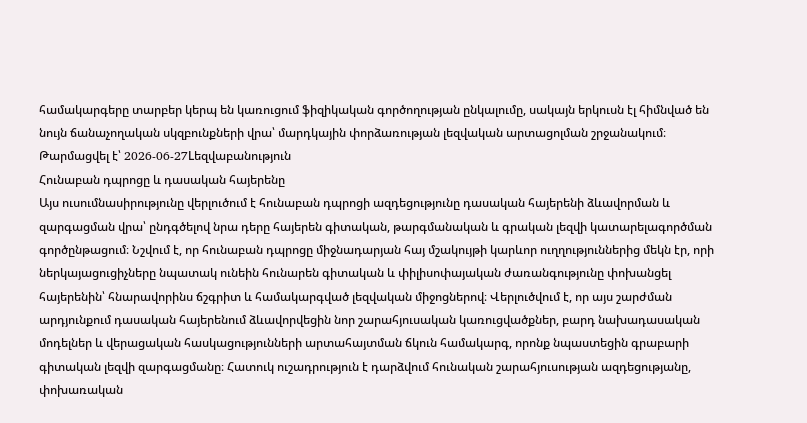համակարգերը տարբեր կերպ են կառուցում ֆիզիկական գործողության ընկալումը, սակայն երկուսն էլ հիմնված են նույն ճանաչողական սկզբունքների վրա՝ մարդկային փորձառության լեզվական արտացոլման շրջանակում։
Թարմացվել է՝ 2026-06-27Lեզվաբանություն
Հունաբան դպրոցը և դասական հայերենը
Այս ուսումնասիրությունը վերլուծում է հունաբան դպրոցի ազդեցությունը դասական հայերենի ձևավորման և զարգացման վրա՝ ընդգծելով նրա դերը հայերեն գիտական, թարգմանական և գրական լեզվի կատարելագործման գործընթացում։ Նշվում է, որ հունաբան դպրոցը միջնադարյան հայ մշակույթի կարևոր ուղղություններից մեկն էր, որի ներկայացուցիչները նպատակ ունեին հունարեն գիտական և փիլիսոփայական ժառանգությունը փոխանցել հայերենին՝ հնարավորինս ճշգրիտ և համակարգված լեզվական միջոցներով։ Վերլուծվում է, որ այս շարժման արդյունքում դասական հայերենում ձևավորվեցին նոր շարահյուսական կառուցվածքներ, բարդ նախադասական մոդելներ և վերացական հասկացությունների արտահայտման ճկուն համակարգ, որոնք նպաստեցին գրաբարի գիտական լեզվի զարգացմանը։ Հատուկ ուշադրություն է դարձվում հունական շարահյուսության ազդեցությանը, փոխառական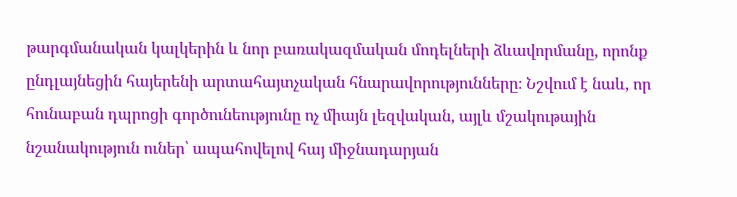թարգմանական կալկերին և նոր բառակազմական մոդելների ձևավորմանը, որոնք ընդլայնեցին հայերենի արտահայտչական հնարավորությունները։ Նշվում է նաև, որ հունաբան դպրոցի գործունեությունը ոչ միայն լեզվական, այլև մշակութային նշանակություն ուներ՝ ապահովելով հայ միջնադարյան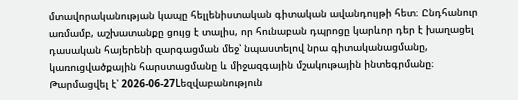մտավորականության կապը հելլենիստական գիտական ավանդույթի հետ։ Ընդհանուր առմամբ, աշխատանքը ցույց է տալիս, որ հունաբան դպրոցը կարևոր դեր է խաղացել դասական հայերենի զարգացման մեջ՝ նպաստելով նրա գիտականացմանը, կառուցվածքային հարստացմանը և միջազգային մշակութային ինտեգրմանը։
Թարմացվել է՝ 2026-06-27Lեզվաբանություն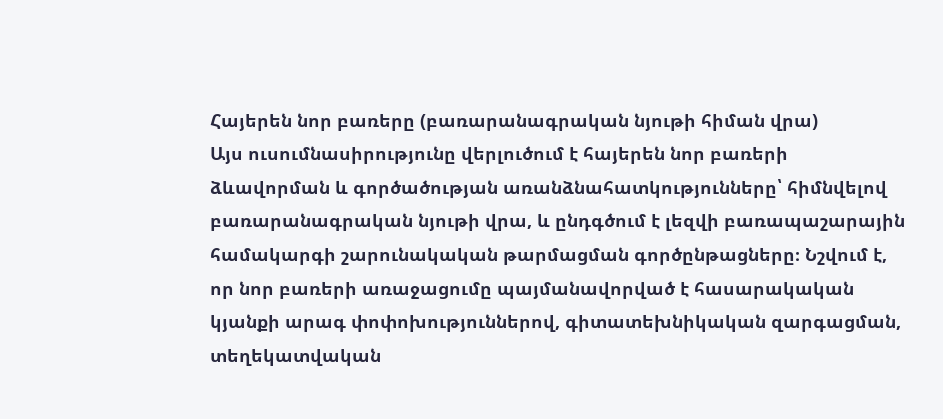Հայերեն նոր բառերը (բառարանագրական նյութի հիման վրա)
Այս ուսումնասիրությունը վերլուծում է հայերեն նոր բառերի ձևավորման և գործածության առանձնահատկությունները՝ հիմնվելով բառարանագրական նյութի վրա, և ընդգծում է լեզվի բառապաշարային համակարգի շարունակական թարմացման գործընթացները։ Նշվում է, որ նոր բառերի առաջացումը պայմանավորված է հասարակական կյանքի արագ փոփոխություններով, գիտատեխնիկական զարգացման, տեղեկատվական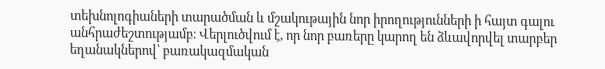տեխնոլոգիաների տարածման և մշակութային նոր իրողությունների ի հայտ գալու անհրաժեշտությամբ։ Վերլուծվում է, որ նոր բառերը կարող են ձևավորվել տարբեր եղանակներով՝ բառակազմական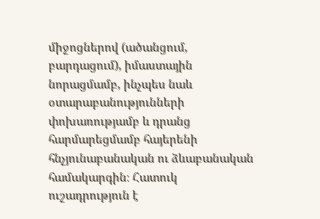միջոցներով (ածանցում, բարդացում), իմաստային նորացմամբ, ինչպես նաև օտարաբանությունների փոխառությամբ և դրանց հարմարեցմամբ հայերենի հնչյունաբանական ու ձևաբանական համակարգին։ Հատուկ ուշադրություն է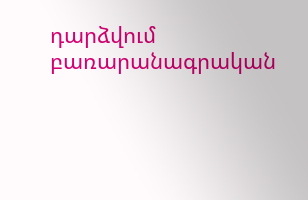դարձվում բառարանագրական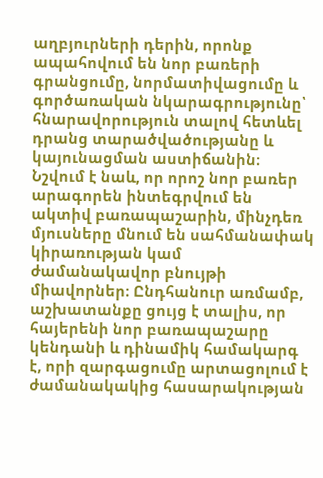աղբյուրների դերին, որոնք ապահովում են նոր բառերի գրանցումը, նորմատիվացումը և գործառական նկարագրությունը՝ հնարավորություն տալով հետևել դրանց տարածվածությանը և կայունացման աստիճանին։ Նշվում է նաև, որ որոշ նոր բառեր արագորեն ինտեգրվում են ակտիվ բառապաշարին, մինչդեռ մյուսները մնում են սահմանափակ կիրառության կամ ժամանակավոր բնույթի միավորներ։ Ընդհանուր առմամբ, աշխատանքը ցույց է տալիս, որ հայերենի նոր բառապաշարը կենդանի և դինամիկ համակարգ է, որի զարգացումը արտացոլում է ժամանակակից հասարակության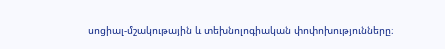սոցիալ-մշակութային և տեխնոլոգիական փոփոխությունները։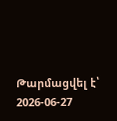Թարմացվել է՝ 2026-06-27